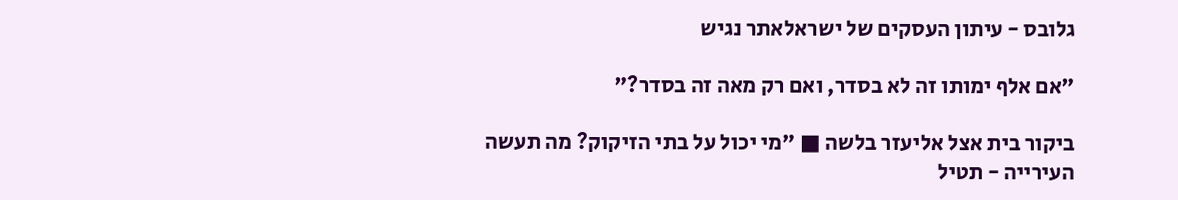גלובס - עיתון העסקים של ישראלאתר נגיש

"אם אלף ימותו זה לא בסדר, ואם רק מאה זה בסדר?"

ביקור בית אצל אליעזר בלשה ■ "מי יכול על בתי הזיקוק? מה תעשה העירייה - תטיל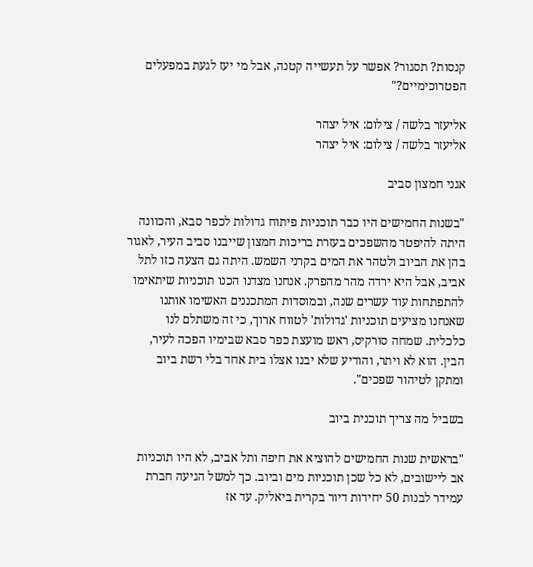קנסות? תסגור? אפשר על תעשייה קטנה, אבל מי יעז לגעת במפעלים הפטרוכימיים?"

אליעזר בלשה / צילום: איל יצהר
אליעזר בלשה / צילום: איל יצהר

אגני חמצון סביב

"בשנות החמישים היו כבר תוכניות פיתוח גדולות לכפר סבא, והכוונה היתה להיפטר מהשפכים בעזרת בריכות חמצון שייבנו סביב העיר, לאגור בהן את הביוב ולטהר את המים בקרני השמש. היתה גם הצעה כזו לתל אביב, אבל היא ירדה מהר מהפרק. אנחנו מצדנו הכנו תוכניות שיתאימו להתפתחות עוד עשרים שנה, ובמוסדות המתכננים האשימו אותנו שאנחנו מציעים תוכניות 'גדולות' לטווח ארוך, כי זה משתלם לנו כלכלית. שמחה סורקיס, ראש מועצת כפר סבא שבימיו הפכה לעיר, הבין. הוא לא ויתר, והודיע שלא יבנו אצלו בית אחד בלי רשת ביוב ומתקן לטיהור שפכים".

בשביל מה צריך תוכנית ביוב

"בראשית שנות החמישים להוציא את חיפה ותל אביב, לא היו תוכניות אב ליישובים, לא כל שכן תוכניות מים וביוב. כך למשל הגיעה חברת עמידר לבנות 50 יחידות דיור בקרית ביאליק. עד אז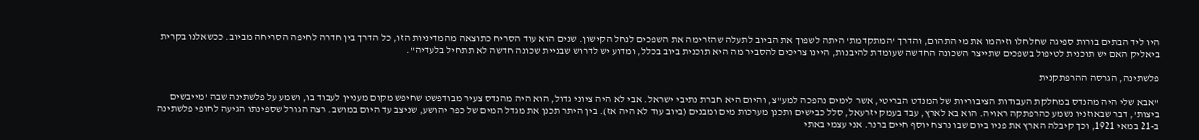היו ליד הבתים בורות ספיגה שחלחלו וזיהמו את מי התהום, והדרך 'המתקדמת' היתה לשפוך את הביוב לתעלה שהזרימה את השפכים לנחל הקישון. שנים הוא עוד הסריח כתוצאה מהמדיניות הזו, כל הדרך בין חדרה לחיפה הסריחה מביוב. ככשאלנו בקרית ביאליק האם יש תוכנית לטיפול בשפכים שתייצר השכונה החדשה שעומדת להיבנות, היינו צריכים להסביר מה היא תוכנית ביוב בכלל, ומדוע יש לדרוש שבניית שכונה חדשה לא תתחיל בלעדיה".

פלשתינה, הגרסה ההרפתקנית

"אבא שלי היה מהנדס במחלקת העבודות הציבוריות של המנדט הבריטי, אשר לימים נהפכה למע"צ, והיום היא חברת נתיבי ישראל. אבי לא היה ציוני גדול, הוא היה מהנדס צעיר מבודפשט שחיפש מקום מעניין לעבוד בו, ושמע על פלשתינה שבה 'מייבשים ביצות', דבר שבאוזניו נשמע כהרפתקה ראויה. הוא בא לארץ, עבד בעמק יזרעאל, סלל כבישים ותכנן מערכות מים ומבנים (ביוב עוד לא היה אז). בין היתר תכנן את מגדל המים של כפר יהושע, שניצב עד היום במושב. רצה הגורל שספינתו הגיעה לחופי פלשתינה ב-21 במאי 1921, וכך קיבלה הארץ את פניו ביום שבו נרצח יוסף חיים ברנר. אני עצמי באתי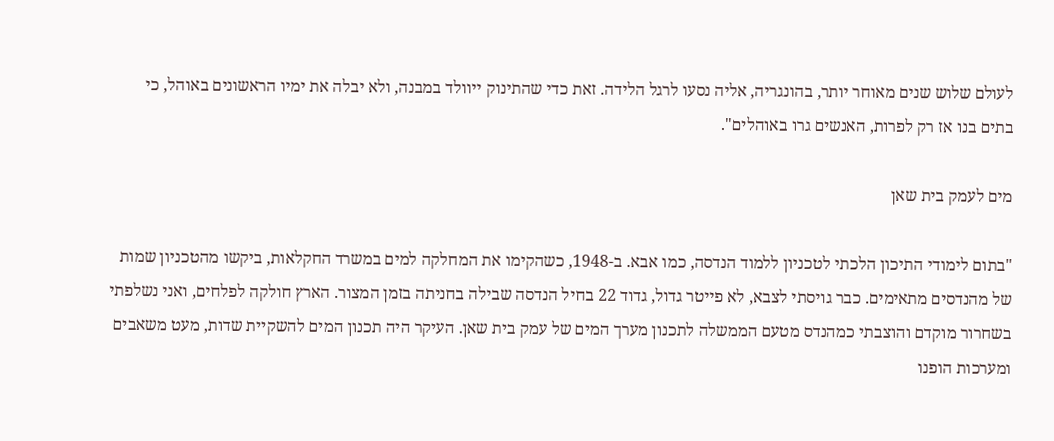לעולם שלוש שנים מאוחר יותר, בהונגריה, אליה נסעו לרגל הלידה. זאת כדי שהתינוק ייוולד במבנה, ולא יבלה את ימיו הראשונים באוהל, כי בתים בנו אז רק לפרות, האנשים גרו באוהלים".

מים לעמק בית שאן

"בתום לימודי התיכון הלכתי לטכניון ללמוד הנדסה, כמו אבא. ב-1948, כשהקימו את המחלקה למים במשרד החקלאות, ביקשו מהטכניון שמות של מהנדסים מתאימים. כבר גויסתי לצבא, לא פייטר גדול, גדוד 22 בחיל הנדסה שבילה בחניתה בזמן המצור. הארץ חולקה לפלחים, ואני נשלפתי בשחרור מוקדם והוצבתי כמהנדס מטעם הממשלה לתכנון מערך המים של עמק בית שאן. העיקר היה תכנון המים להשקיית שדות, מעט משאבים ומערכות הופנו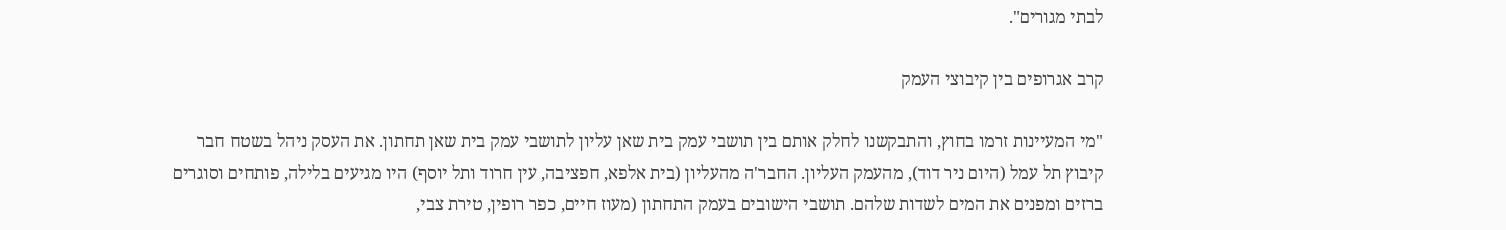לבתי מגורים".

קרב אגרופים בין קיבוצי העמק

"מי המעיינות זרמו בחוץ, והתבקשנו לחלק אותם בין תושבי עמק בית שאן עליון לתושבי עמק בית שאן תחתון. את העסק ניהל בשטח חבר קיבוץ תל עמל (היום ניר דוד), מהעמק העליון. החבר'ה מהעליון (בית אלפא, חפציבה, עין חרוד ותל יוסף) היו מגיעים בלילה, פותחים וסוגרים ברזים ומפנים את המים לשדות שלהם. תושבי הישובים בעמק התחתון (מעוז חיים, כפר רופין, טירת צבי,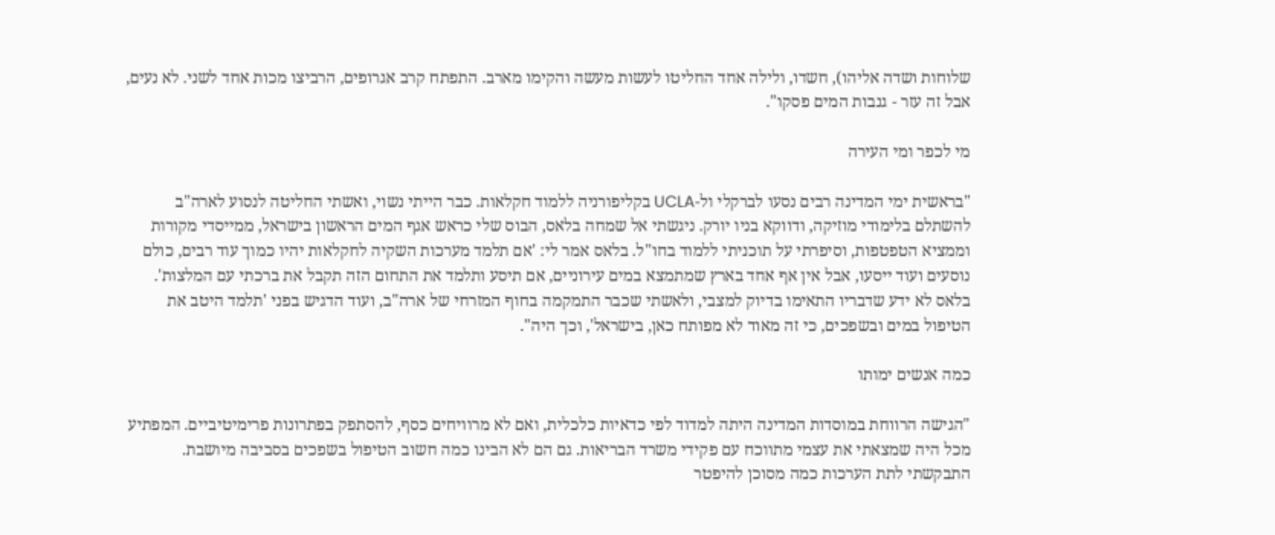שלוחות ושדה אליהו), חשדו, ולילה אחד החליטו לעשות מעשה והקימו מארב. התפתח קרב אגרופים, הרביצו מכות אחד לשני. לא נעים, אבל זה עזר - גנבות המים פסקו".

מי לכפר ומי העירה

"בראשית ימי המדינה רבים נסעו לברקלי ול-UCLA בקליפורניה ללמוד חקלאות. כבר הייתי נשוי, ואשתי החליטה לנסוע לארה"ב להשתלם בלימודי מוזיקה, ודווקא בניו יורק. ניגשתי אל שמחה בלאס, הבוס שלי כראש אגף המים הראשון בישראל, ממייסדי מקורות וממציא הטפטפות, וסיפרתי על תוכניתי ללמוד בחו"ל. בלאס אמר לי: 'אם תלמד מערכות השקיה לחקלאות יהיו כמוך עוד רבים, כולם נוסעים ועוד ייסעו, אבל אין אף אחד בארץ שמתמצא במים עירוניים, אם תיסע ותלמד את התחום הזה תקבל את ברכתי עם המלצות'. בלאס לא ידע שדבריו התאימו בדיוק למצבי, ולאשתי שכבר התמקמה בחוף המזרחי של ארה"ב, ועוד הדגיש בפני 'תלמד היטב את הטיפול במים ובשפכים, כי זה מאוד לא מפותח כאן, בישראל', וכך היה".

כמה אנשים ימותו

"הגישה הרווחת במוסדות המדינה היתה למדוד לפי כדאיות כלכלית, ואם לא מרוויחים כסף, להסתפק בפתרונות פרימיטיביים. המפתיע מכל היה שמצאתי את עצמי מתווכח עם פקידי משרד הבריאות. גם הם לא הבינו כמה חשוב הטיפול בשפכים בסביבה מיושבת. התבקשתי לתת הערכות כמה מסוכן להיפטר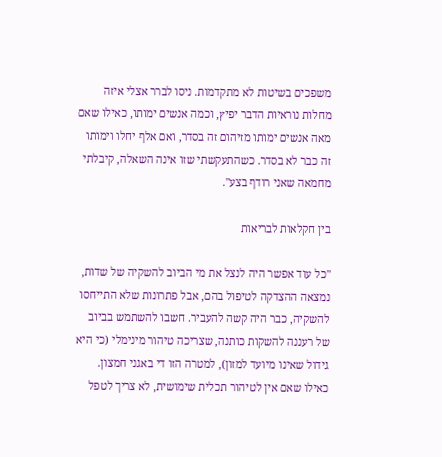משפכים בשיטות לא מתקדמות. ניסו לברר אצלי איזה מחלות נוראיות הדבר יפיץ, וכמה אנשים ימותו, כאילו שאם מאה אנשים ימותו מזיהום זה בסדר, ואם אלף יחלו וימותו זה כבר לא בסדר. כשהתעקשתי שזו אינה השאלה, קיבלתי מחמאה שאני רודף בצע".

בין חקלאות לבריאות

"כל עוד אפשר היה לנצל את מי הביוב להשקיה של שדות, נמצאה ההצדקה לטיפול בהם, אבל פתרונות שלא התייחסו להשקיה, כבר היה קשה להעביר. חשבו להשתמש בביוב של רעננה להשקות כותנה, שצריכה טיהור מינימלי (כי היא גידול שאינו מיועד למזון), למטרה הזו די באגני חמצון. כאילו שאם אין לטיהור תכלית שימושית, לא צריך לטפל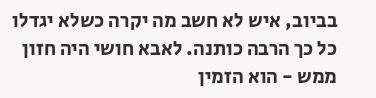בביוב, איש לא חשב מה יקרה כשלא יגדלו כל כך הרבה כותנה. לאבא חושי היה חזון ממש - הוא הזמין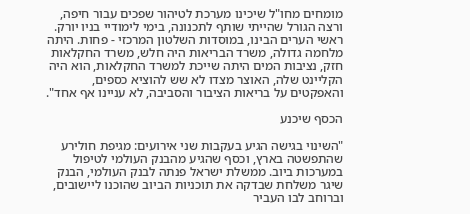מומחים מחו"ל שיכינו מערכת לטיהור שפכים עבור חיפה, ורצה הגורל שהייתי שותף לתכנונה, בימי לימודיי בניו יורק. ראשי הערים הבינו, במוסדות השלטון המרכזי - פחות. היתה מלחמה גדולה, משרד הבריאות היה חלש, משרד החקלאות חזק, נציבות המים היתה שייכת למשרד החקלאות, הוא היה הקליינט שלה, האוצר מצדו לא שש להוציא כספים, והאפקטים על בריאות הציבור והסביבה, לא עניינו אף אחד".

הכסף שיכנע

"השינוי בגישה הגיע בעקבות שני אירועים: מגיפת חולירע שהתפשטה בארץ, וכסף שהגיע מהבנק העולמי לטיפול במערכות ביוב. ממשלת ישראל פנתה לבנק העולמי, הבנק שיגר משלחת שבדקה את תוכניות הביוב שהוכנו ליישובים, וברוחב לבו העביר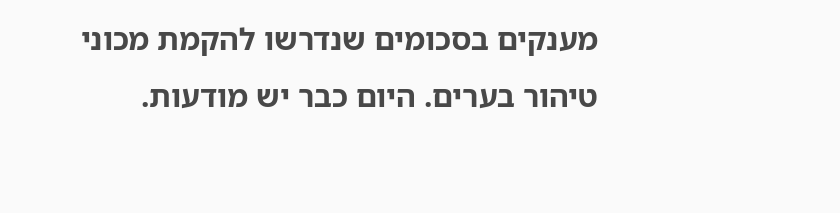מענקים בסכומים שנדרשו להקמת מכוני טיהור בערים. היום כבר יש מודעות.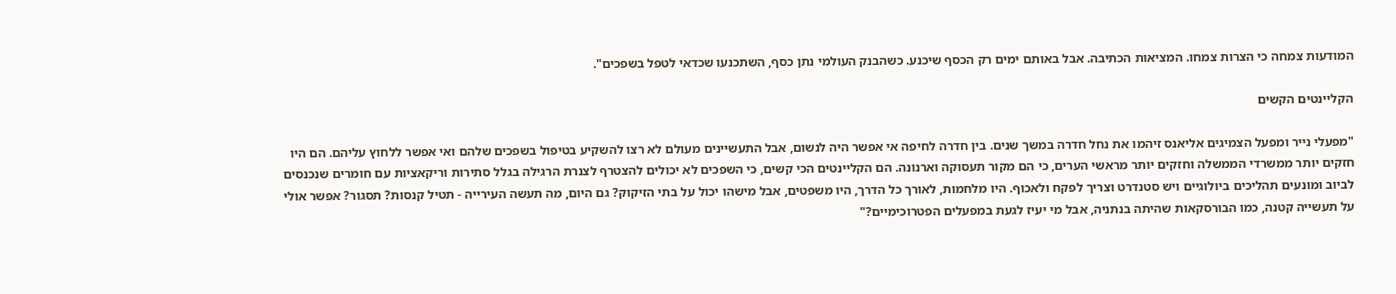המודעות צמחה כי הצרות צמחו. המציאות הכתיבה. אבל באותם ימים רק הכסף שיכנע. כשהבנק העולמי נתן כסף, השתכנעו שכדאי לטפל בשפכים".

הקליינטים הקשים

"מפעלי נייר ומפעל הצמיגים אליאנס זיהמו את נחל חדרה במשך שנים. בין חדרה לחיפה אי אפשר היה לנשום, אבל התעשיינים מעולם לא רצו להשקיע בטיפול בשפכים שלהם ואי אפשר ללחוץ עליהם. הם היו חזקים יותר ממשרדי הממשלה וחזקים יותר מראשי הערים, כי הם מקור תעסוקה וארנונה. הם הקליינטים הכי קשים, כי השפכים לא יכולים להצטרף לצנרת הרגילה בגלל סתירות וריקאציות עם חומרים שנכנסים לביוב ומונעים תהליכים ביולוגיים ויש סטנדרט וצריך לפקח ולאכוף. היו מלחמות, לאורך כל הדרך, היו משפטים, אבל מישהו יכול על בתי הזיקוק? גם היום, מה תעשה העירייה - תטיל קנסות? תסגור? אפשר אולי על תעשייה קטנה, כמו הבורסקאות שהיתה בנתניה, אבל מי יעיז לגעת במפעלים הפטרוכימיים?"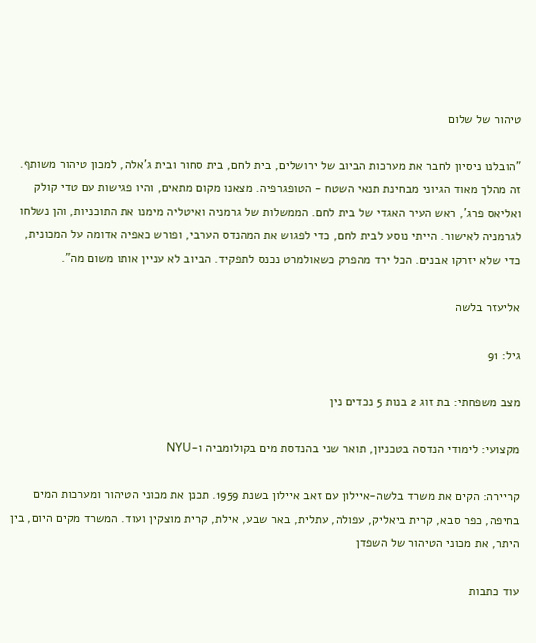טיהור של שלום

"הובלנו ניסיון לחבר את מערכות הביוב של ירושלים, בית לחם, בית סחור ובית ג'אלה, למכון טיהור משותף. זה מהלך מאוד הגיוני מבחינת תנאי השטח - הטופגרפיה. מצאנו מקום מתאים, והיו פגישות עם טדי קולק ואליאס פרג', ראש העיר האגדי של בית לחם. הממשלות של גרמניה ואיטליה מימנו את התוכניות, והן נשלחו לגרמניה לאישור. הייתי נוסע לבית לחם, כדי לפגוש את המהנדס הערבי, ופורש כאפיה אדומה על המכונית, כדי שלא יזרקו אבנים. הכל ירד מהפרק כשאולמרט נכנס לתפקיד. הביוב לא עניין אותו משום מה".

אליעזר בלשה

גיל: 91

מצב משפחתי: בת זוג 2 בנות 5 נכדים נין

מקצועי: לימודי הנדסה בטכניון, תואר שני בהנדסת מים בקולומביה ו-NYU

קריירה: הקים את משרד בלשה-איילון עם זאב איילון בשנת 1959. תכנן את מכוני הטיהור ומערכות המים בחיפה, כפר סבא, קרית ביאליק, עפולה, עתלית, באר שבע, אילת, קרית מוצקין ועוד. המשרד מקים היום, בין היתר, את מכוני הטיהור של השפדן

עוד כתבות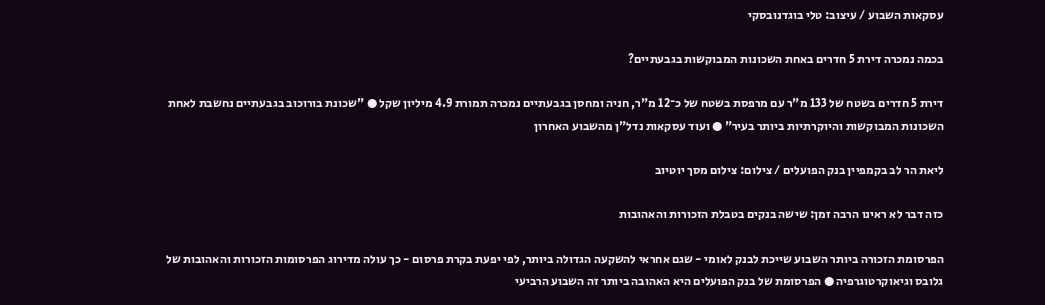עסקאות השבוע / עיצוב: טלי בוגדנובסקי

בכמה נמכרה דירת 5 חדרים באחת השכונות המבוקשות בגבעתיים?

דירת 5 חדרים בשטח של 133 מ"ר עם מרפסת בשטח של כ־12 מ"ר, חניה ומחסן בגבעתיים נמכרה תמורת 4.9 מיליון שקל ● "שכונת בורוכוב בגבעתיים נחשבת לאחת השכונות המבוקשות והיוקרתיות ביותר בעיר" ● ועוד עסקאות נדל"ן מהשבוע האחרון

ליאת הר לב בקמפיין בנק הפועלים / צילום: צילום מסך יוטיוב

כזה דבר לא ראינו הרבה זמן: שישה בנקים בטבלת הזכורות והאהובות

הפרסומת הזכורה ביותר השבוע שייכת לבנק לאומי - שגם אחראי להשקעה הגדולה ביותר, לפי יפעת בקרת פרסום - כך עולה מדירוג הפרסומות הזכורות והאהובות של גלובס וגיאוקרטוגרפיה ● הפרסומת של בנק הפועלים היא האהובה ביותר זה השבוע הרביעי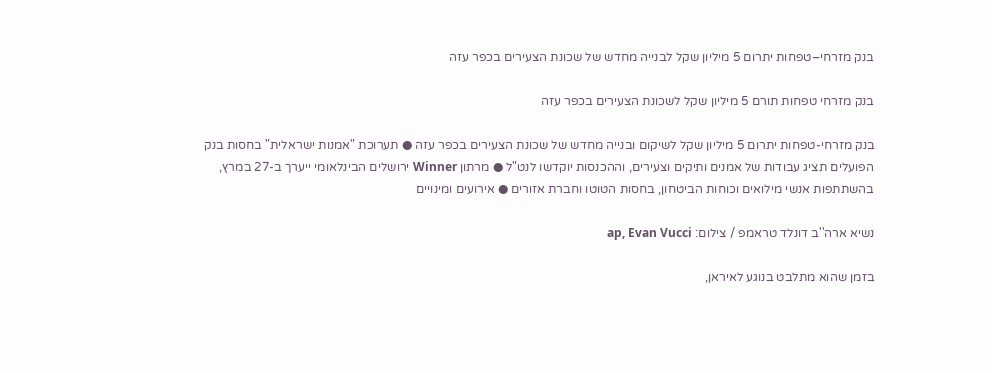בנק מזרחי–טפחות יתרום 5 מיליון שקל לבנייה מחדש של שכונת הצעירים בכפר עזה

בנק מזרחי טפחות תורם 5 מיליון שקל לשכונת הצעירים בכפר עזה

בנק מזרחי-טפחות יתרום 5 מיליון שקל לשיקום ובנייה מחדש של שכונת הצעירים בכפר עזה ● תערוכת "אמנות ישראלית" בחסות בנק הפועלים תציג עבודות של אמנים ותיקים וצעירים, וההכנסות יוקדשו לנט"ל ● מרתון Winner ירושלים הבינלאומי ייערך ב-27 במרץ, בהשתתפות אנשי מילואים וכוחות הביטחון, בחסות הטוטו וחברת אזורים ● אירועים ומינויים

נשיא ארה''ב דונלד טראמפ / צילום: ap, Evan Vucci

בזמן שהוא מתלבט בנוגע לאיראן,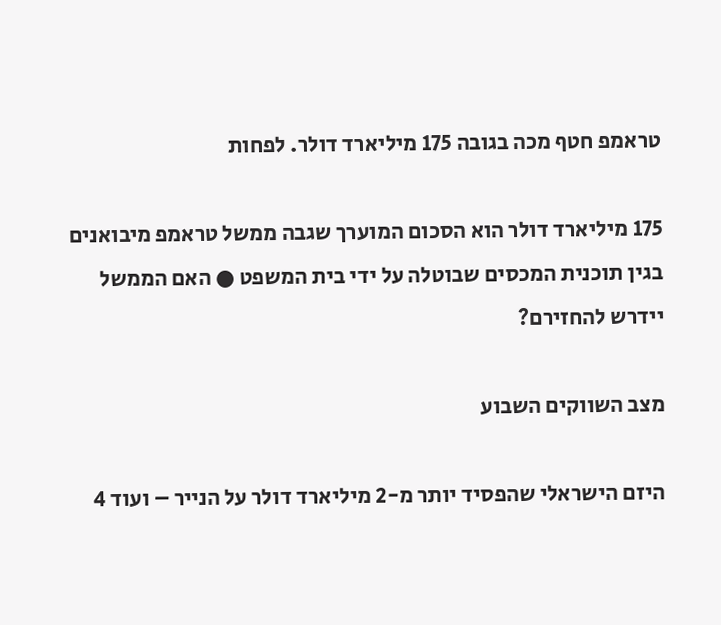טראמפ חטף מכה בגובה 175 מיליארד דולר. לפחות

175 מיליארד דולר הוא הסכום המוערך שגבה ממשל טראמפ מיבואנים בגין תוכנית המכסים שבוטלה על ידי בית המשפט ● האם הממשל יידרש להחזירם?

מצב השווקים השבוע

היזם הישראלי שהפסיד יותר מ-2 מיליארד דולר על הנייר – ועוד 4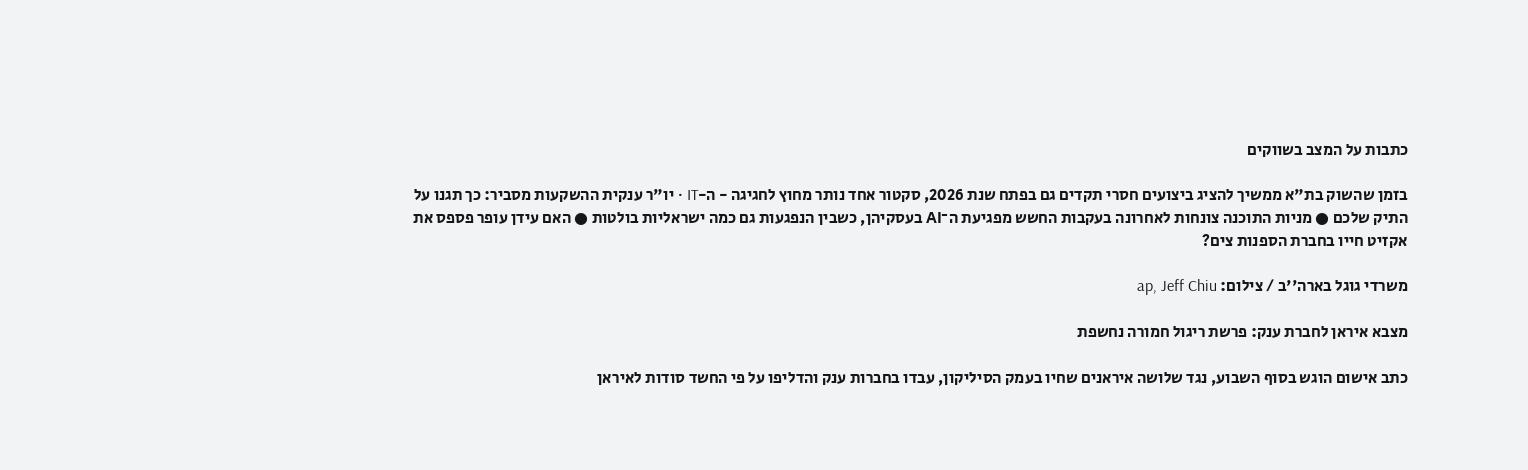כתבות על המצב בשווקים

בזמן שהשוק בת"א ממשיך להציג ביצועים חסרי תקדים גם בפתח שנת 2026, סקטור אחד נותר מחוץ לחגיגה - ה-IT • יו"ר ענקית ההשקעות מסביר: כך תגנו על התיק שלכם ● מניות התוכנה צונחות לאחרונה בעקבות החשש מפגיעת ה־AI בעסקיהן, כשבין הנפגעות גם כמה ישראליות בולטות ● האם עידן עופר פספס את אקזיט חייו בחברת הספנות צים?

משרדי גוגל בארה''ב / צילום: ap, Jeff Chiu

מצבא איראן לחברת ענק: פרשת ריגול חמורה נחשפת

כתב אישום הוגש בסוף השבוע, נגד שלושה איראנים שחיו בעמק הסיליקון, עבדו בחברות ענק והדליפו על פי החשד סודות לאיראן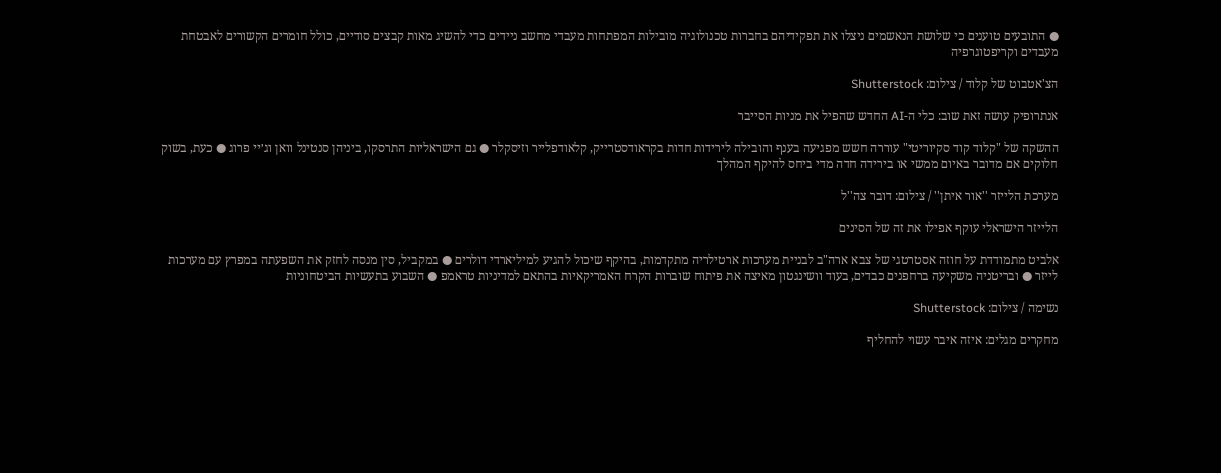● התובעים טוענים כי שלושת הנאשמים ניצלו את תפקידיהם בחברות טכנולוגיה מובילות המפתחות מעבדי מחשב ניידים כדי להשיג מאות קבצים סודיים, כולל חומרים הקשורים לאבטחת מעבדים וקריפטוגרפיה

הצ'אטבוט של קלוד / צילום: Shutterstock

אנתרופיק עושה זאת שוב: כלי ה-AI החדש שהפיל את מניות הסייבר

ההשקה של "קלוד קוד סקיוריטי" עוררה חשש מפגיעה בענף והובילה לירידות חדות בקראודסטרייק, קלאודפלייר וזיסקלר ● גם הישראליות התרסקו, ביניהן סנטינל וואן וג׳יי פרוג ● כעת, בשוק חלוקים אם מדובר באיום ממשי או בירידה חדה מדי ביחס להיקף המהלך

מערכת הלייזר ''אור איתן'' / צילום: דובר צה''ל

הלייזר הישראלי עוקף אפילו את זה של הסינים

אלביט מתמודדת על חוזה אסטרטגי של צבא ארה"ב לבניית מערכות ארטילריה מתקדמות, בהיקף שיכול להגיע למיליארדי דולרים ● במקביל, סין מנסה לחזק את השפעתה במפרץ עם מערכות לייזר ● ובריטניה משקיעה ברחפנים כבדים, בעוד וושינגטון מאיצה את פיתוח שוברות הקרח האמריקאיות בהתאם למדיניות טראמפ ● השבוע בתעשיות הביטחוניות

נשימה / צילום: Shutterstock

מחקרים מגלים: איזה איבר עשוי להחליף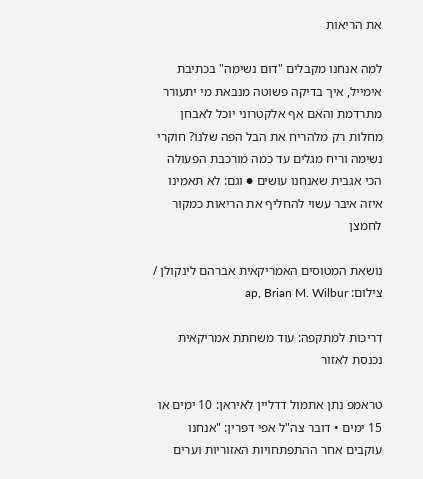את הריאות

למה אנחנו מקבלים "דום נשימה" בכתיבת אימייל, איך בדיקה פשוטה מנבאת מי יתעורר מתרדמת והאם אף אלקטרוני יוכל לאבחן מחלות רק מלהריח את הבל הפה שלנו? חוקרי נשימה וריח מגלים עד כמה מורכבת הפעולה הכי אגבית שאנחנו עושים ● וגם: לא תאמינו איזה איבר עשוי להחליף את הריאות כמקור לחמצן

נושאת המטוסים האמריקאית אברהם לינקולן / צילום: ap, Brian M. Wilbur

דריכות למתקפה: עוד משחתת אמריקאית נכנסת לאזור

טראמפ נתן אתמול דדליין לאיראן: 10 ימים או 15 ימים • דובר צה"ל אפי דפרין: "אנחנו עוקבים אחר ההתפתחויות האזוריות וערים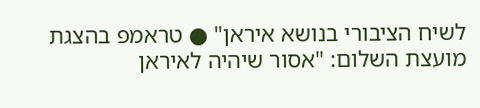לשיח הציבורי בנושא איראן" ● טראמפ בהצגת מועצת השלום: "אסור שיהיה לאיראן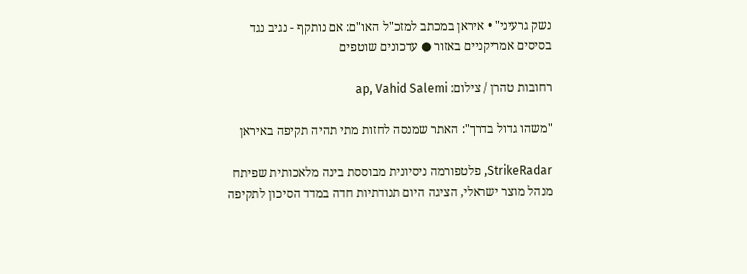נשק גרעיני" • איראן במכתב למזכ"ל האו"ם: אם נותקף - נגיב נגד בסיסים אמריקניים באזור ● עדכונים שוטפים

רחובות טהרן / צילום: ap, Vahid Salemi

"משהו גדול בדרך": האתר שמנסה לחזות מתי תהיה תקיפה באיראן

StrikeRadar, פלטפורמה ניסיונית מבוססת בינה מלאכותית שפיתח מנהל מוצר ישראלי, הציגה היום תנודתיות חדה במדד הסיכון לתקיפה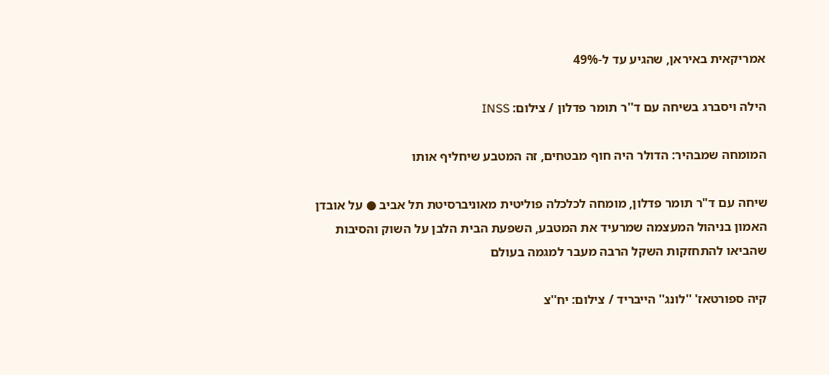אמריקאית באיראן, שהגיע עד ל-49%

הילה ויסברג בשיחה עם ד''ר תומר פדלון / צילום: INSS

המומחה שמבהיר: הדולר היה חוף מבטחים, זה המטבע שיחליף אותו

שיחה עם ד"ר תומר פדלון, מומחה לכלכלה פוליטית מאוניברסיטת תל אביב ● על אובדן האמון בניהול המעצמה שמרעיד את המטבע, השפעת הבית הלבן על השוק והסיבות שהביאו להתחזקות השקל הרבה מעבר למגמה בעולם

קיה ספורטאז' ''לונג'' הייבריד / צילום: יח''צ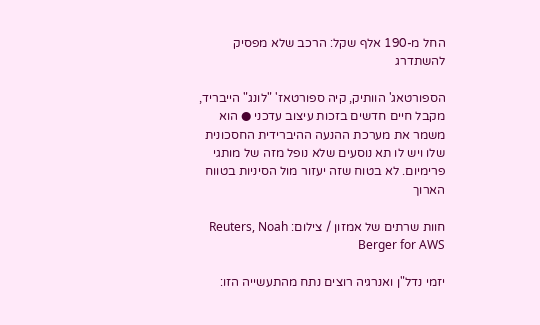החל מ-190 אלף שקל: הרכב שלא מפסיק להשתדרג

הספורטאג' הוותיק, קיה ספורטאז' "לונג" הייבריד, מקבל חיים חדשים בזכות עיצוב עדכני ● הוא משמר את מערכת ההנעה ההיברידית החסכונית שלו ויש לו תא נוסעים שלא נופל מזה של מותגי פרימיום. לא בטוח שזה יעזור מול הסיניות בטווח הארוך

חוות שרתים של אמזון / צילום: Reuters, Noah Berger for AWS

יזמי נדל"ן ואנרגיה רוצים נתח מהתעשייה הזו: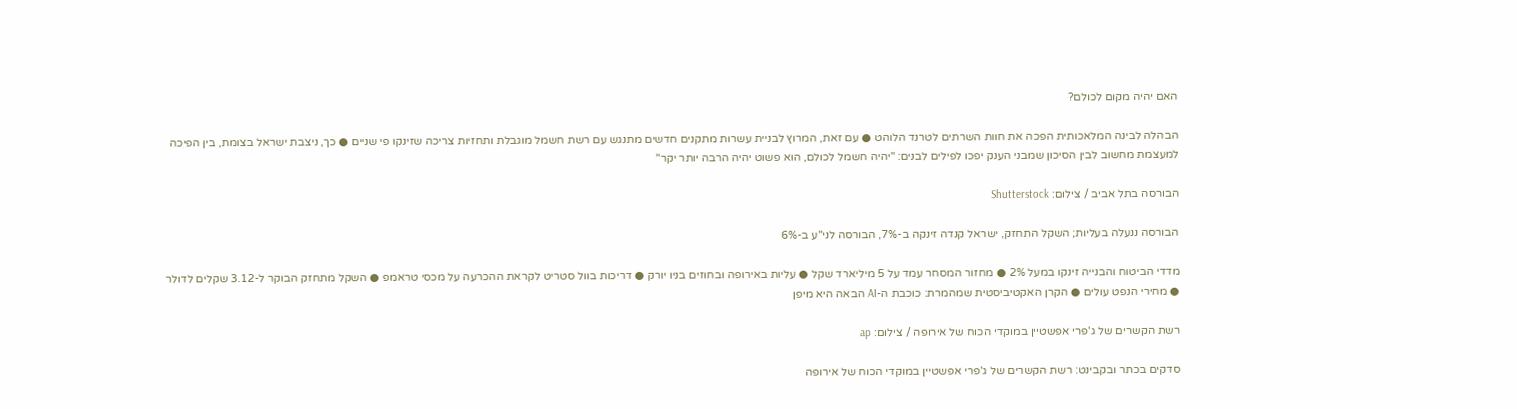האם יהיה מקום לכולם?

הבהלה לבינה המלאכותית הפכה את חוות השרתים לטרנד הלוהט ● עם זאת, המרוץ לבניית עשרות מתקנים חדשים מתנגש עם רשת חשמל מוגבלת ותחזיות צריכה שזינקו פי שניים ● כך, ניצבת ישראל בצומת, בין הפיכה למעצמת מחשוב לבין הסיכון שמבני הענק יפכו לפילים לבנים: "יהיה חשמל לכולם, הוא פשוט יהיה הרבה יותר יקר"

הבורסה בתל אביב / צילום: Shutterstock

הבורסה ננעלה בעליות; השקל התחזק, ישראל קנדה זינקה ב-7%, הבורסה לני"ע ב-6%

מדדי הביטוח והבנייה זינקו במעל 2% ● מחזור המסחר עמד על 5 מיליארד שקל ● עליות באירופה ובחוזים בניו יורק ● דריכות בוול סטריט לקראת ההכרעה על מכסי טראמפ ● השקל מתחזק הבוקר ל-3.12 שקלים לדולר ● מחירי הנפט עולים ● הקרן האקטיביסטית שמהמרת: כוכבת ה-AI הבאה היא מיפן

רשת הקשרים של ג'פרי אפשטיין במוקדי הכוח של אירופה / צילום: ap

סדקים בכתר ובקבינט: רשת הקשרים של ג'פרי אפשטיין במוקדי הכוח של אירופה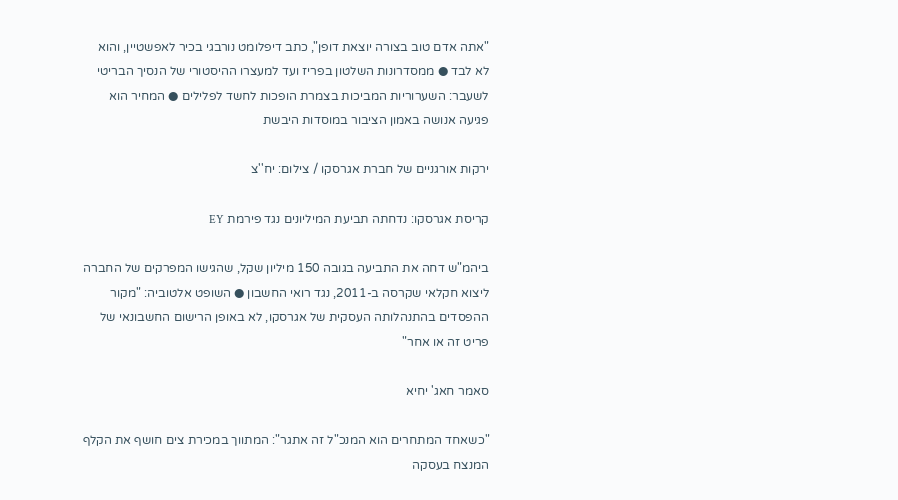"אתה אדם טוב בצורה יוצאת דופן", כתב דיפלומט נורבגי בכיר לאפשטיין, והוא לא לבד ● ממסדרונות השלטון בפריז ועד למעצרו ההיסטורי של הנסיך הבריטי לשעבר: השערוריות המביכות בצמרת הופכות לחשד לפלילים ● המחיר הוא פגיעה אנושה באמון הציבור במוסדות היבשת

ירקות אורגניים של חברת אגרסקו / צילום: יח''צ

קריסת אגרסקו: נדחתה תביעת המיליונים נגד פירמת EY

ביהמ"ש דחה את התביעה בגובה 150 מיליון שקל, שהגישו המפרקים של החברה ליצוא חקלאי שקרסה ב-2011, נגד רואי החשבון ● השופט אלטוביה: "מקור ההפסדים בהתנהלותה העסקית של אגרסקו, לא באופן הרישום החשבונאי של פריט זה או אחר"

סאמר חאג' יחיא

"כשאחד המתחרים הוא המנכ"ל זה אתגר": המתווך במכירת צים חושף את הקלף המנצח בעסקה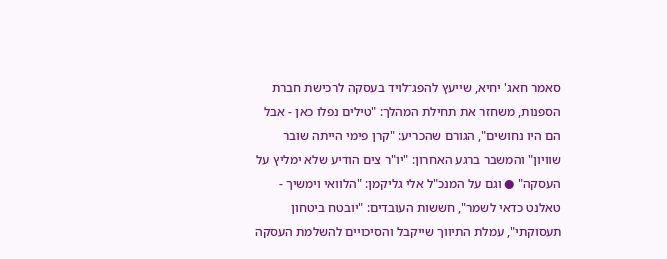סאמר חאג' יחיא, שייעץ להפג־לויד בעסקה לרכישת חברת הספנות, משחזר את תחילת המהלך: "טילים נפלו כאן - אבל הם היו נחושים", הגורם שהכריע: "קרן פימי הייתה שובר שוויון" והמשבר ברגע האחרון: "יו"ר צים הודיע שלא ימליץ על העסקה" ● וגם על המנכ"ל אלי גליקמן: "הלוואי וימשיך - טאלנט כדאי לשמר", חששות העובדים: "יובטח ביטחון תעסוקתי", עמלת התיווך שייקבל והסיכויים להשלמת העסקה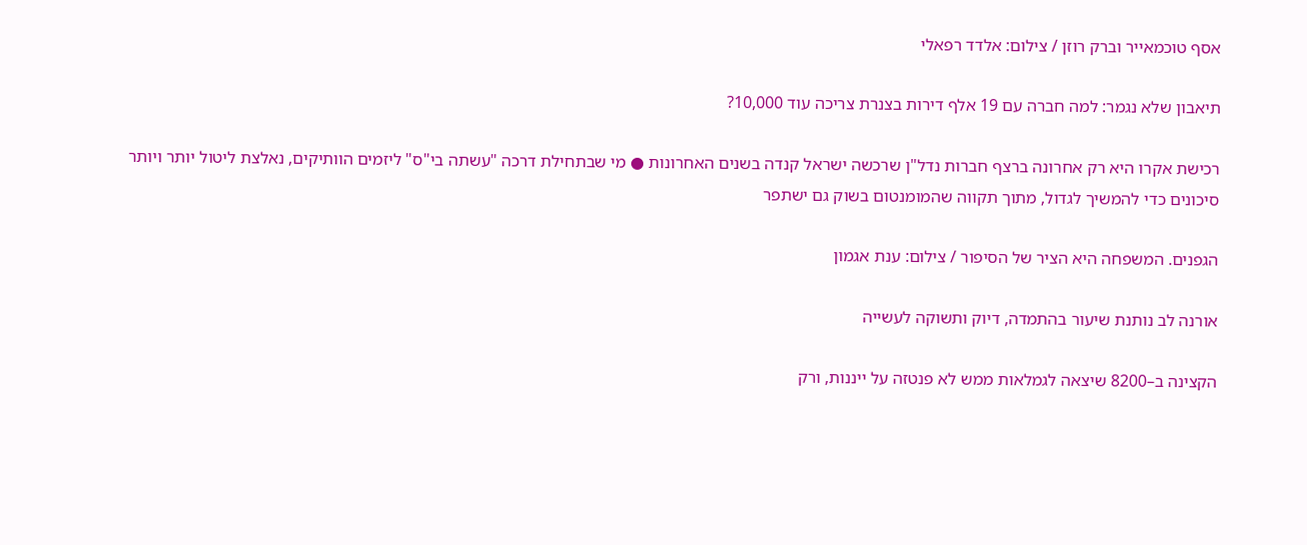אסף טוכמאייר וברק רוזן / צילום: אלדד רפאלי

תיאבון שלא נגמר: למה חברה עם 19 אלף דירות בצנרת צריכה עוד 10,000?

רכישת אקרו היא רק אחרונה ברצף חברות נדל"ן שרכשה ישראל קנדה בשנים האחרונות ● מי שבתחילת דרכה "עשתה בי"ס" ליזמים הוותיקים, נאלצת ליטול יותר ויותר סיכונים כדי להמשיך לגדול, מתוך תקווה שהמומנטום בשוק גם ישתפר

הגפנים. המשפחה היא הציר של הסיפור / צילום: ענת אגמון

אורנה לב נותנת שיעור בהתמדה, דיוק ותשוקה לעשייה

הקצינה ב–8200 שיצאה לגמלאות ממש לא פנטזה על ייננות, ורק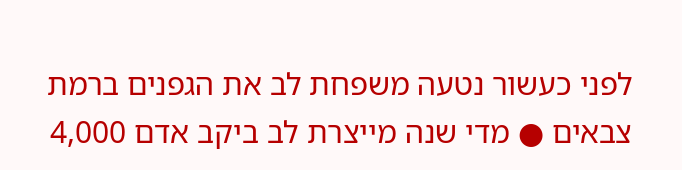לפני כעשור נטעה משפחת לב את הגפנים ברמת צבאים ● מדי שנה מייצרת לב ביקב אדם 4,000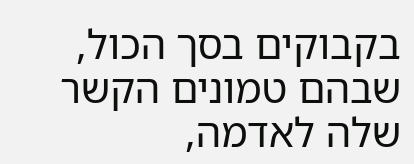בקבוקים בסך הכול, שבהם טמונים הקשר שלה לאדמה,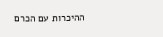ההיכרות עם הכרם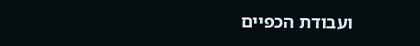ועבודת הכפיים